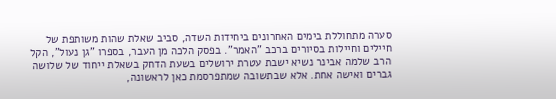סערה מתחוללת בימים האחרונים ביחידות השדה, סביב שאלת שהות משותפת של חיילים וחיילות בסיורים ברכב "האמר". בפסק הלכה מן העבר, בספרו "גן נעול", הקל הרב שלמה אבינר נשיא ישבת עטרת ירושלים בשעת הדחק בשאלת ייחוד של שלושה גברים ואישה אחת. אלא שבתשובה שמתפרסמת כאן לראשונה,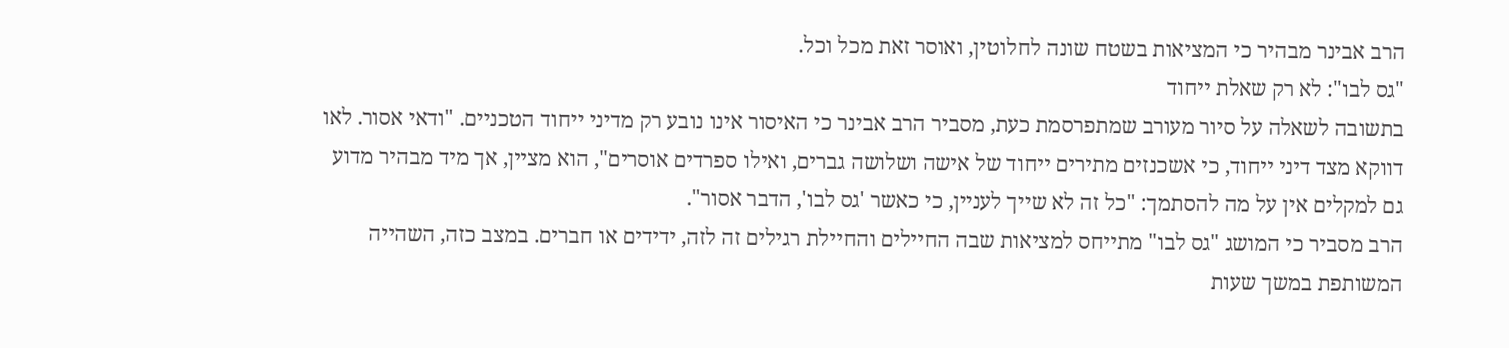הרב אבינר מבהיר כי המציאות בשטח שונה לחלוטין, ואוסר זאת מכל וכל.
"גס לבו": לא רק שאלת ייחוד
בתשובה לשאלה על סיור מעורב שמתפרסמת כעת, מסביר הרב אבינר כי האיסור אינו נובע רק מדיני ייחוד הטכניים. "ודאי אסור. לאו דווקא מצד דיני ייחוד, כי אשכנזים מתירים ייחוד של אישה ושלושה גברים, ואילו ספרדים אוסרים", הוא מציין, אך מיד מבהיר מדוע גם למקלים אין על מה להסתמך: "כל זה לא שייך לעניין, כי כאשר 'גס לבו', הדבר אסור".
הרב מסביר כי המושג "גס לבו" מתייחס למציאות שבה החיילים והחיילת רגילים זה לזה, ידידים או חברים. במצב כזה, השהייה המשותפת במשך שעות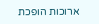ארוכות הופכת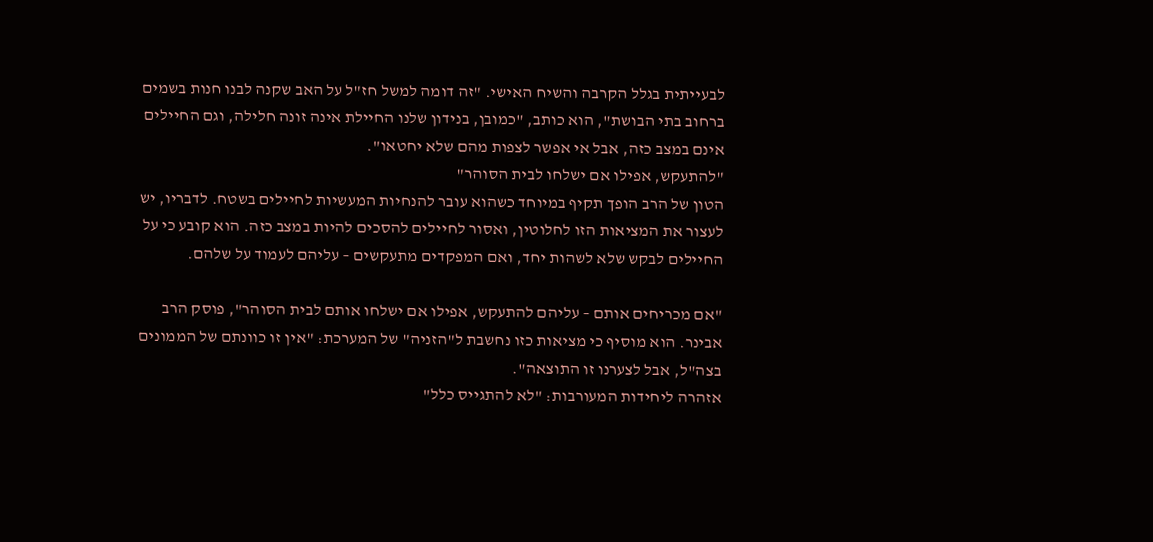לבעייתית בגלל הקרבה והשיח האישי. "זה דומה למשל חז"ל על האב שקנה לבנו חנות בשמים ברחוב בתי הבושת", הוא כותב, "כמובן, בנידון שלנו החיילת אינה זונה חלילה, וגם החיילים אינם במצב כזה, אבל אי אפשר לצפות מהם שלא יחטאו".
"להתעקש, אפילו אם ישלחו לבית הסוהר"
הטון של הרב הופך תקיף במיוחד כשהוא עובר להנחיות המעשיות לחיילים בשטח. לדבריו, יש לעצור את המציאות הזו לחלוטין, ואסור לחיילים להסכים להיות במצב כזה. הוא קובע כי על החיילים לבקש שלא לשהות יחד, ואם המפקדים מתעקשים – עליהם לעמוד על שלהם.

"אם מכריחים אותם – עליהם להתעקש, אפילו אם ישלחו אותם לבית הסוהר", פוסק הרב אבינר. הוא מוסיף כי מציאות כזו נחשבת ל"הזניה" של המערכת: "אין זו כוונתם של הממונים בצה"ל, אבל לצערנו זו התוצאה".
אזהרה ליחידות המעורבות: "לא להתגייס כלל"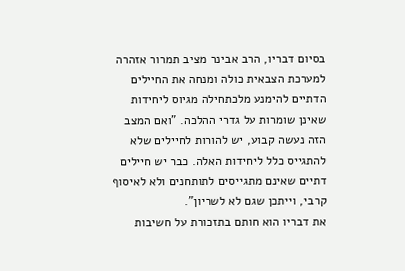בסיום דבריו, הרב אבינר מציב תמרור אזהרה למערכת הצבאית כולה ומנחה את החיילים הדתיים להימנע מלכתחילה מגיוס ליחידות שאינן שומרות על גדרי ההלכה. "ואם המצב הזה נעשה קבוע, יש להורות לחיילים שלא להתגייס כלל ליחידות האלה. כבר יש חיילים דתיים שאינם מתגייסים לתותחנים ולא לאיסוף קרבי, וייתכן שגם לא לשריון".
את דבריו הוא חותם בתזכורת על חשיבות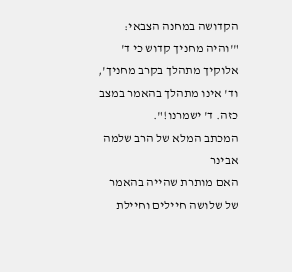הקדושה במחנה הצבאי: "'והיה מחניך קדוש כי ד' אלוקיך מתהלך בקרב מחניך', וד' אינו מתהלך בהאמר במצב כזה. ד' ישמרנו!".
המכתב המלא של הרב שלמה אבינר
האם מותרת שהייה בהאמר של שלושה חיילים וחיילת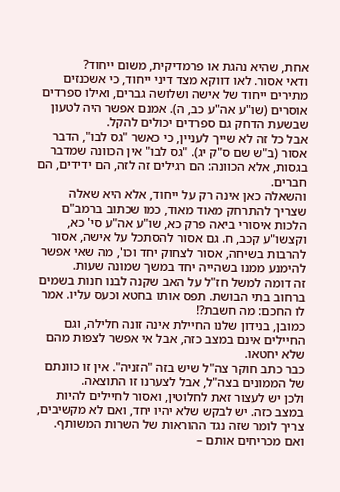אחת, שהיא נהגת או פרמדיקית, משום ייחוד?
ודאי אסור. לאו דווקא מצד דיני ייחוד, כי אשכנזים מתירים ייחוד של אישה ושלושה גברים, ואילו ספרדים אוסרים (שו"ע אה"ע כב, ה). אמנם אפשר היה לטעון שבשעת הדחק גם ספרדים יכולים להקל.
אבל כל זה לא שייך לעניין, כי כאשר "גס לבו", הדבר אסור (ב"ש שם ס"ק יג). "גס לבו" אין הכוונה שמדבר בגסות, אלא הכוונה: הם רגילים זה לזה, הם ידידים, הם חברים.
והשאלה כאן אינה רק על ייחוד, אלא היא שאלה שצריך להתרחק מאוד מאוד, כמו שכתוב ברמב"ם הלכות איסורי ביאה פרק כא, שו"ע אה"ע סי' כא, וקצשו"ע קכב, ח. גם אסור להסתכל על אישה, אסור להרבות בשיחה, אסור לצחוק יחד וכו', מה שאי אפשר להימנע ממנו בשהייה יחד במשך שמונה שעות.
זה דומה למשל חז"ל על האב שקנה לבנו חנות בשמים ברחוב בתי הבושת. תפס אותו בחטא וכעס עליו. אמר לו החכם: מה חשבת?!
כמובן, בנידון שלנו החיילת אינה זונה חלילה, וגם החיילים אינם במצב כזה, אבל אי אפשר לצפות מהם שלא יחטאו.
כבר כתב חוקר צה"ל שיש בזה "הזניה". אין זו כוונתם של הממונים בצה"ל, אבל לצערנו זו התוצאה.
ולכן יש לעצור זאת לחלוטין, ואסור לחיילים להיות במצב כזה. יש לבקש שלא יהיו יחד, ואם לא מקשיבים, צריך לומר שזה נגד ההוראות של השרות המשותף. ואם מכריחים אותם –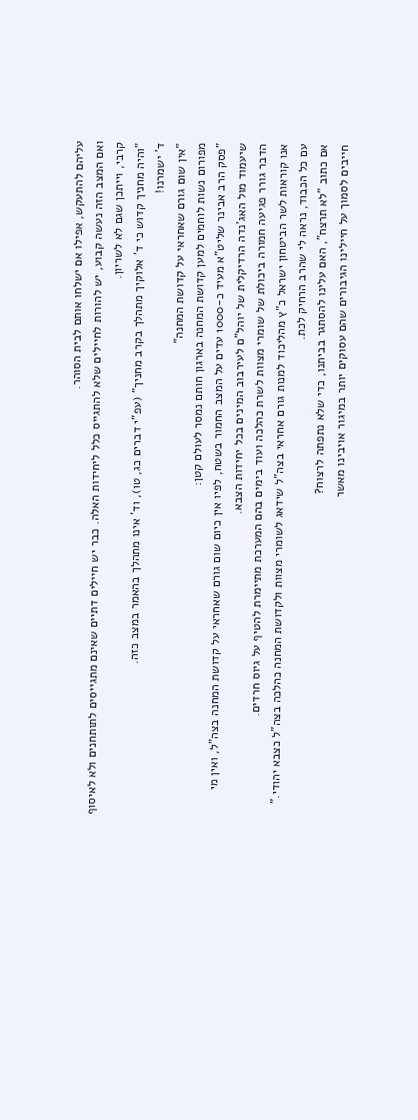עליהם להתעקש, אפילו אם ישלחו אותם לבית הסוהר.
ואם המצב הזה נעשה קבוע, יש להורות לחיילים שלא להתגייס כלל ליחידות האלה. כבר יש חיילים דתיים שאינם מתגייסים לתותחנים ולא לאיסוף קרבי, וייתכן שגם לא לשריון.
"והיה מחניך קדוש כי ד' אלוקיך מתהלך בקרב מחניך" (עפ"י דברים כג, טו), וד' אינו מתהלך בהאמר במצב כזה.
ד' ישמרנו!
"אין שום גורם שאחראי על קדושת המחנה"
מפורום נשות לוחמים למען קדושת המחנה בארגון חותם נמסר לעולם קטן:
"פסק הרב אבינר שליט"א מעיד כ-1000 עדים על המצב החמור בשטח, לפיו אין כיום שום גורם שאחראי על קדושת המחנה בצה"ל, ואין מי שיעמוד מול האג'נדה הרדיקלית של יוהל"ם לעירבוב המינים בכל יחידות הצבא.
הדבר גורר פגיעה חמורה ביכולת של שומרי מצוות לשרת כהלכה ועוד בימים בהם המערכת מתיימרת להטיף על גיוס חרדים.
אנו קוראות לשר הביטחון ישראל כ"ץ מהליכוד למנות גורם אחראי בצה"ל שידאג לשומרי מצוות ולקדושת המחנה כהלכה בצה"ל כצבא יהודי."
עם כל הכבוד, נראה לי שהרב הרחיק לכת.
אם כתוב "לא תרצח", האם עלינו להסתגר בביתנו, כדי שלא נתפתה לרצוח?
חייבים לסמוך על חיילינו הגיבורים שהם עסוקים יותר במיגור אויבינו מאשר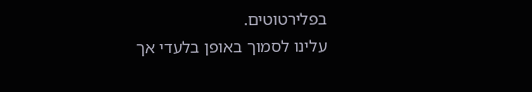בפלירטוטים.
עלינו לסמוך באופן בלעדי אך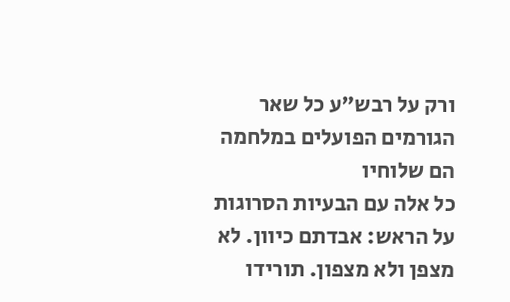ורק על רבש"ע כל שאר הגורמים הפועלים במלחמה הם שלוחיו
כל אלה עם הבעיות הסרוגות על הראש: אבדתם כיוון. לא מצפן ולא מצפון. תורידו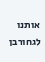אותנו לגחורבן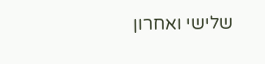שלישי ואחרון